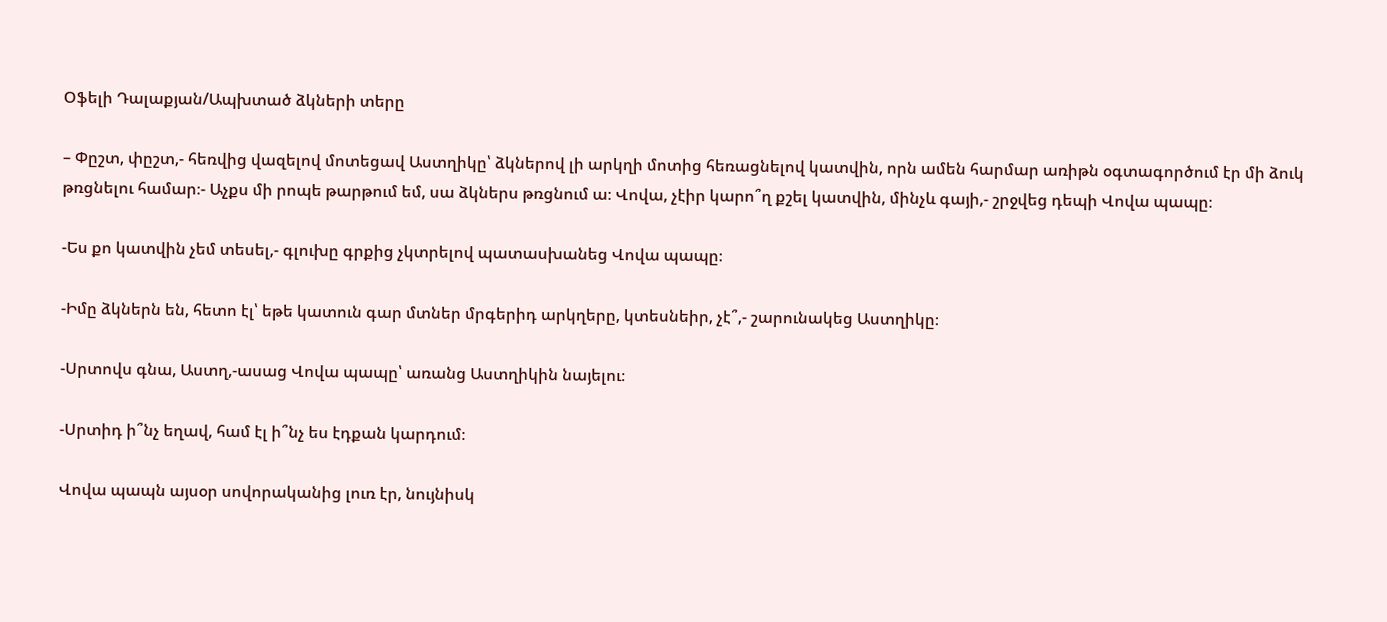Օֆելի Դալաքյան/Ապխտած ձկների տերը

– Փըշտ, փըշտ,- հեռվից վազելով մոտեցավ Աստղիկը՝ ձկներով լի արկղի մոտից հեռացնելով կատվին, որն ամեն հարմար առիթն օգտագործում էր մի ձուկ թռցնելու համար։- Աչքս մի րոպե թարթում եմ, սա ձկներս թռցնում ա։ Վովա, չէիր կարո՞ղ քշել կատվին, մինչև գայի,- շրջվեց դեպի Վովա պապը։

-Ես քո կատվին չեմ տեսել,- գլուխը գրքից չկտրելով պատասխանեց Վովա պապը։

-Իմը ձկներն են, հետո էլ՝ եթե կատուն գար մտներ մրգերիդ արկղերը, կտեսնեիր, չէ՞,- շարունակեց Աստղիկը։

-Սրտովս գնա, Աստղ,-ասաց Վովա պապը՝ առանց Աստղիկին նայելու։

-Սրտիդ ի՞նչ եղավ, համ էլ ի՞նչ ես էդքան կարդում։

Վովա պապն այսօր սովորականից լուռ էր, նույնիսկ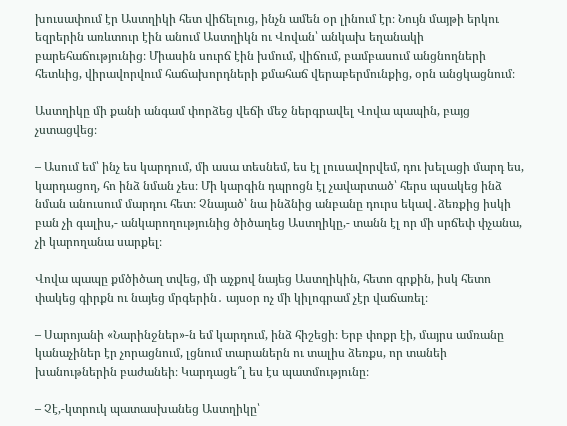խուսափում էր Աստղիկի հետ վիճելուց, ինչն ամեն օր լինում էր։ Նույն մայթի երկու եզրերին առևտուր էին անում Աստղիկն ու Վովան՝ անկախ եղանակի բարեհաճությունից։ Միասին սուրճ էին խմում, վիճում, բամբասում անցնողների հետևից, վիրավորվում հաճախորդների քմահաճ վերաբերմունքից, օրն անցկացնում։

Աստղիկը մի քանի անգամ փորձեց վեճի մեջ ներգրավել Վովա պապին, բայց չստացվեց։

– Ասում եմ՝ ինչ ես կարդում, մի ասա տեսնեմ, ես էլ լուսավորվեմ, դու խելացի մարդ ես, կարդացող, հո ինձ նման չես։ Մի կարգին դպրոցն էլ չավարտած՝ հերս պսակեց ինձ նման անուսում մարդու հետ։ Չնայած՝ նա ինձնից անբանը դուրս եկավ․ձեռքից իսկի բան չի գալիս,- անկարողությունից ծիծաղեց Աստղիկը,- տանն էլ որ մի սրճեփ փչանա, չի կարողանա սարքել։

Վովա պապը քմծիծաղ տվեց, մի աչքով նայեց Աստղիկին, հետո գրքին, իսկ հետո փակեց գիրքն ու նայեց մրգերին․ այսօր ոչ մի կիլոգրամ չէր վաճառել։

– Սարոյանի «Նարինջներ»-ն եմ կարդում, ինձ հիշեցի։ Երբ փոքր էի, մայրս ամռանը կանաչիներ էր չորացնում, լցնում տարաներն ու տալիս ձեռքս, որ տանեի խանութներին բաժանեի։ Կարդացե՞լ ես էս պատմությունը։

– Չէ,-կտրուկ պատասխանեց Աստղիկը՝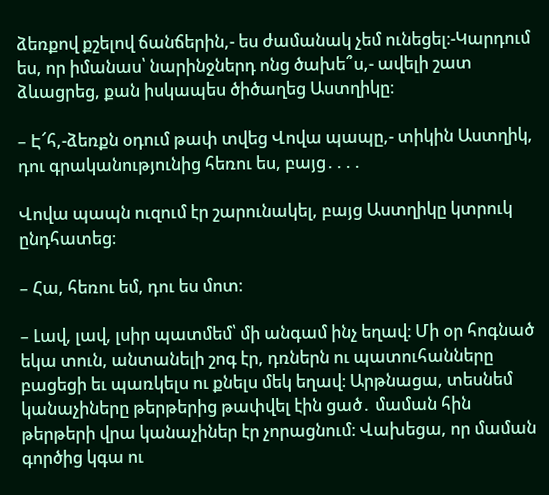ձեռքով քշելով ճանճերին,- ես ժամանակ չեմ ունեցել։-Կարդում ես, որ իմանաս՝ նարինջներդ ոնց ծախե՞ս,- ավելի շատ ձևացրեց, քան իսկապես ծիծաղեց Աստղիկը։

– Է՜հ,-ձեռքն օդում թափ տվեց Վովա պապը,- տիկին Աստղիկ, դու գրականությունից հեռու ես, բայց․․․․

Վովա պապն ուզում էր շարունակել, բայց Աստղիկը կտրուկ ընդհատեց։

– Հա, հեռու եմ, դու ես մոտ։

– Լավ, լավ, լսիր պատմեմ՝ մի անգամ ինչ եղավ։ Մի օր հոգնած եկա տուն, անտանելի շոգ էր, դռներն ու պատուհանները բացեցի եւ պառկելս ու քնելս մեկ եղավ։ Արթնացա, տեսնեմ կանաչիները թերթերից թափվել էին ցած․ մաման հին թերթերի վրա կանաչիներ էր չորացնում։ Վախեցա, որ մաման գործից կգա ու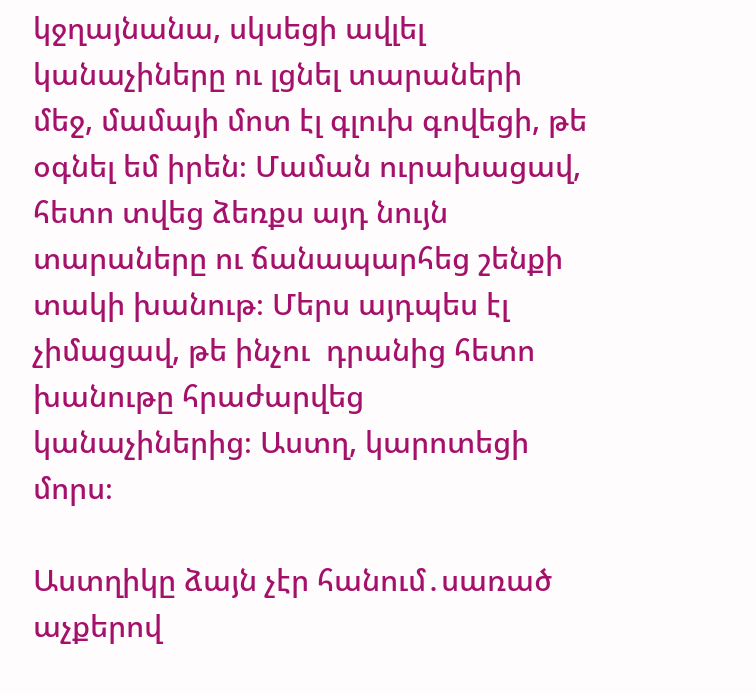կջղայնանա, սկսեցի ավլել կանաչիները ու լցնել տարաների մեջ, մամայի մոտ էլ գլուխ գովեցի, թե օգնել եմ իրեն։ Մաման ուրախացավ, հետո տվեց ձեռքս այդ նույն տարաները ու ճանապարհեց շենքի տակի խանութ։ Մերս այդպես էլ չիմացավ, թե ինչու  դրանից հետո խանութը հրաժարվեց կանաչիներից։ Աստղ, կարոտեցի մորս։

Աստղիկը ձայն չէր հանում․սառած աչքերով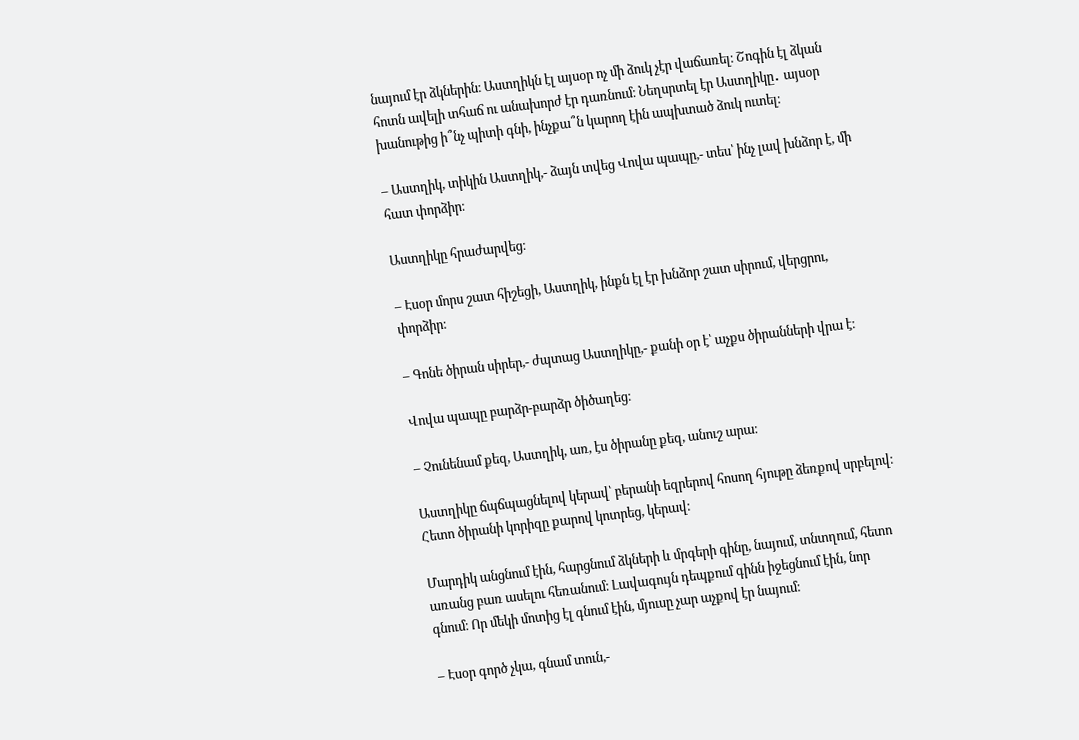նայում էր ձկներին։ Աստղիկն էլ այսօր ոչ մի ձուկ չէր վաճառել։ Շոգին էլ ձկան հոտն ավելի տհաճ ու անախորժ էր դառնում։ Նեղսրտել էր Աստղիկը․ այսօր խանութից ի՞նչ պիտի գնի, ինչքա՞ն կարող էին ապխտած ձուկ ուտել։

– Աստղիկ, տիկին Աստղիկ,- ձայն տվեց Վովա պապը,- տես՝ ինչ լավ խնձոր է, մի հատ փորձիր։

Աստղիկը հրաժարվեց։

– Էսօր մորս շատ հիշեցի, Աստղիկ, ինքն էլ էր խնձոր շատ սիրում, վերցրու, փորձիր։

– Գոնե ծիրան սիրեր,- ժպտաց Աստղիկը,- քանի օր է՝ աչքս ծիրանների վրա է։

Վովա պապը բարձր-բարձր ծիծաղեց։

– Չունենամ քեզ, Աստղիկ, առ, էս ծիրանը քեզ, անուշ արա։

Աստղիկը ճպճպացնելով կերավ՝ բերանի եզրերով հոսող հյութը ձեռքով սրբելով։ Հետո ծիրանի կորիզը քարով կոտրեց, կերավ։

Մարդիկ անցնում էին, հարցնում ձկների և մրգերի գինը, նայում, տնտղում, հետո առանց բառ ասելու հեռանում։ Լավագույն դեպքում գինն իջեցնում էին, նոր գնում։ Որ մեկի մոտից էլ գնում էին, մյուսը չար աչքով էր նայում։

– Էսօր գործ չկա, գնամ տուն,-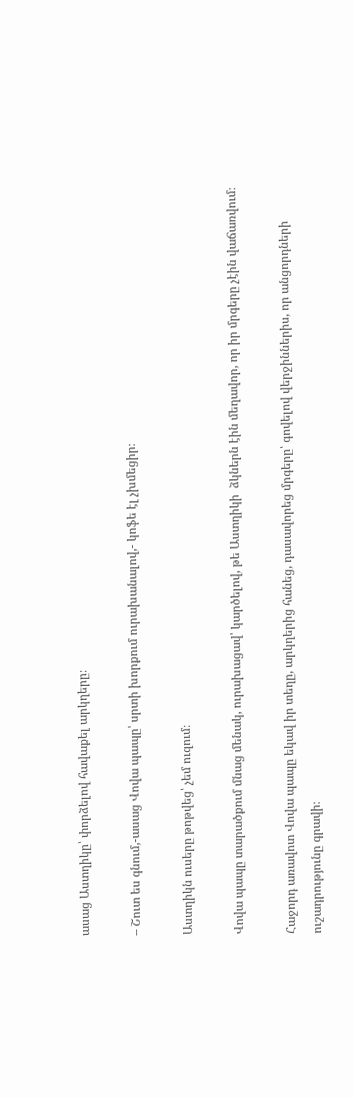ասաց Աստղիկը՝ փորձելով հավաքել արկղերը։

– Շուտ ես գնում,-ասաց Վովա պապը՝ սրտի խորքում ուրախանալով,- կոֆե էլ չխմեցիր։

Աստղիկն ուսերը թոթվեց՝ չեմ ուզում։

Վովա պապը տարածքում մնաց մենակ, ուրախացավ՝ կարծելով, թե Աստղիկի  ձկներն էին մեղավոր, որ իր մրգերը չէին վաճառվում։

Հաջորդ առավոտ Վովա պապը եկավ իր տեղը, արկղերից հանեց, դասավորեց մրգերը՝ գովելով վերջիններիս, որ անցորդների ուշադրությունը գրավի։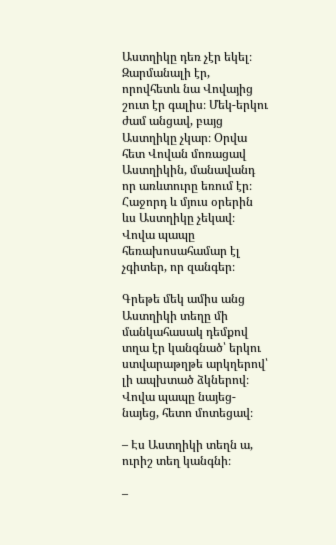Աստղիկը դեռ չէր եկել։ Զարմանալի էր, որովհետև նա Վովայից շուտ էր գալիս։ Մեկ-երկու ժամ անցավ, բայց Աստղիկը չկար։ Օրվա հետ Վովան մոռացավ Աստղիկին, մանավանդ որ առևտուրը եռում էր։ Հաջորդ և մյուս օրերին ևս Աստղիկը չեկավ։ Վովա պապը հեռախոսահամար էլ չգիտեր, որ զանգեր։

Գրեթե մեկ ամիս անց Աստղիկի տեղը մի մանկահասակ դեմքով տղա էր կանգնած՝ երկու ստվարաթղթե արկղերով՝ լի ապխտած ձկներով։ Վովա պապը նայեց-նայեց, հետո մոտեցավ։

– Էս Աստղիկի տեղն ա, ուրիշ տեղ կանգնի։

–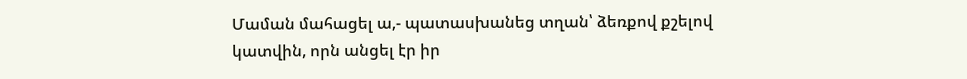Մաման մահացել ա,- պատասխանեց տղան՝ ձեռքով քշելով կատվին, որն անցել էր իր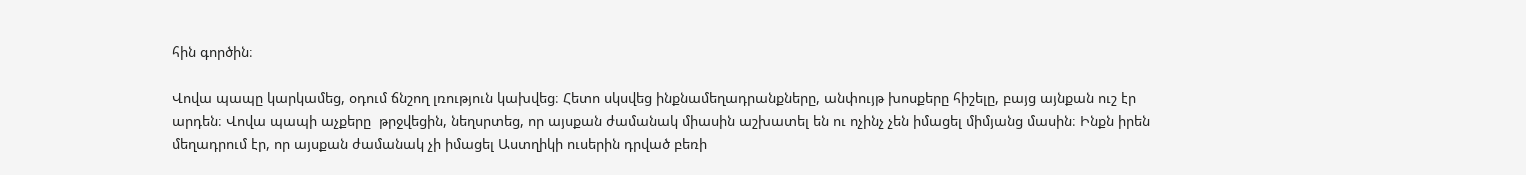հին գործին։

Վովա պապը կարկամեց, օդում ճնշող լռություն կախվեց։ Հետո սկսվեց ինքնամեղադրանքները, անփույթ խոսքերը հիշելը, բայց այնքան ուշ էր արդեն։ Վովա պապի աչքերը  թրջվեցին, նեղսրտեց, որ այսքան ժամանակ միասին աշխատել են ու ոչինչ չեն իմացել միմյանց մասին։ Ինքն իրեն մեղադրում էր, որ այսքան ժամանակ չի իմացել Աստղիկի ուսերին դրված բեռի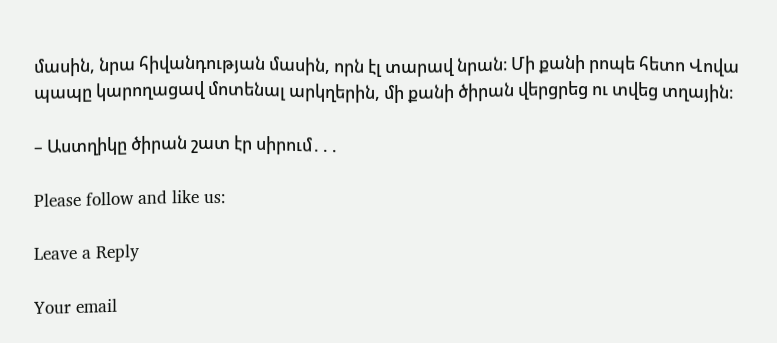մասին, նրա հիվանդության մասին, որն էլ տարավ նրան։ Մի քանի րոպե հետո Վովա պապը կարողացավ մոտենալ արկղերին, մի քանի ծիրան վերցրեց ու տվեց տղային։

– Աստղիկը ծիրան շատ էր սիրում․․․

Please follow and like us:

Leave a Reply

Your email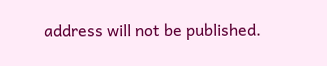address will not be published.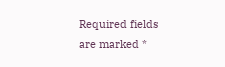Required fields are marked *